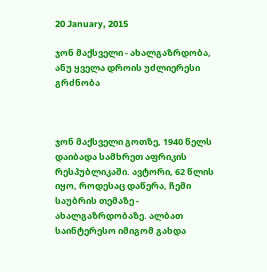20 January, 2015

ჯონ მაქსველი - ახალგაზრდობა, ანუ ყველა დროის უძლიერესი გრძნობა



ჯონ მაქსველი გოთზე, 1940 წელს დაიბადა სამხრეთ აფრიკის რესპუბლიკაში. ავტორი, 62 წლის იყო, როდესაც დაწერა, ჩემი საუბრის თემაზე - ახალგაზრდობაზე. ალბათ საინტერესო იმიგომ გახდა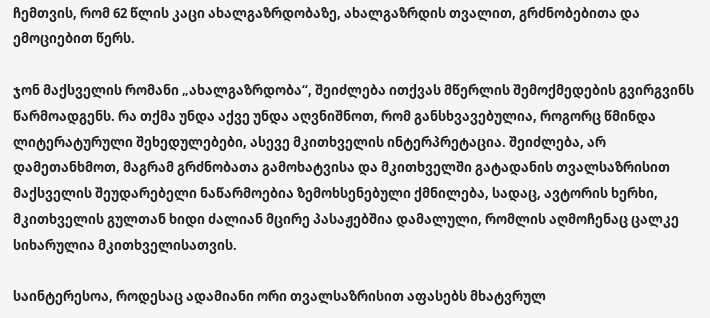ჩემთვის, რომ 62 წლის კაცი ახალგაზრდობაზე, ახალგაზრდის თვალით, გრძნობებითა და ემოციებით წერს.

ჯონ მაქსველის რომანი „ახალგაზრდობა“, შეიძლება ითქვას მწერლის შემოქმედების გვირგვინს წარმოადგენს. რა თქმა უნდა აქვე უნდა აღვნიშნოთ, რომ განსხვავებულია, როგორც წმინდა ლიტერატურული შეხედულებები, ასევე მკითხველის ინტერპრეტაცია. შეიძლება, არ დამეთანხმოთ, მაგრამ გრძნობათა გამოხატვისა და მკითხველში გატადანის თვალსაზრისით მაქსველის შეუდარებელი ნაწარმოებია ზემოხსენებული ქმნილება, სადაც, ავტორის ხერხი, მკითხველის გულთან ხიდი ძალიან მცირე პასაჟებშია დამალული, რომლის აღმოჩენაც ცალკე სიხარულია მკითხველისათვის.

საინტერესოა, როდესაც ადამიანი ორი თვალსაზრისით აფასებს მხატვრულ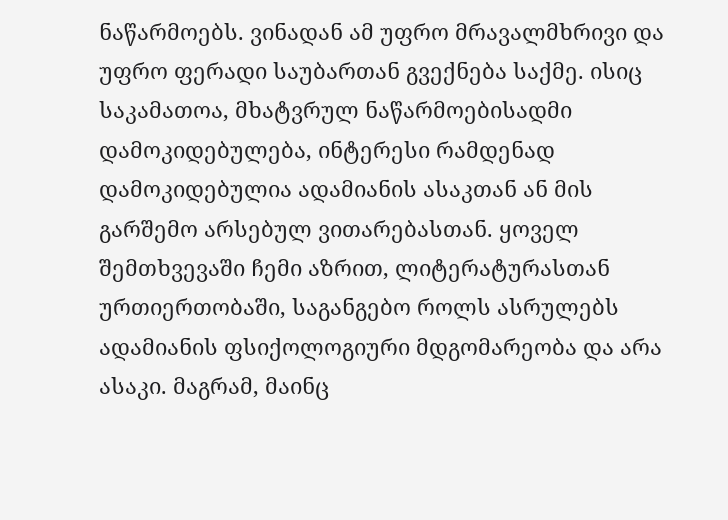ნაწარმოებს. ვინადან ამ უფრო მრავალმხრივი და უფრო ფერადი საუბართან გვექნება საქმე. ისიც საკამათოა, მხატვრულ ნაწარმოებისადმი დამოკიდებულება, ინტერესი რამდენად დამოკიდებულია ადამიანის ასაკთან ან მის გარშემო არსებულ ვითარებასთან. ყოველ შემთხვევაში ჩემი აზრით, ლიტერატურასთან ურთიერთობაში, საგანგებო როლს ასრულებს ადამიანის ფსიქოლოგიური მდგომარეობა და არა ასაკი. მაგრამ, მაინც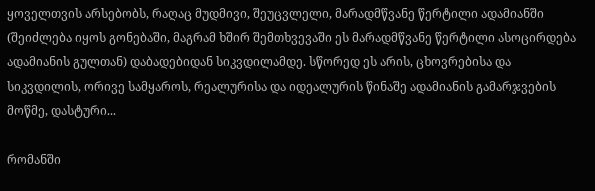ყოველთვის არსებობს, რაღაც მუდმივი, შეუცვლელი, მარადმწვანე წერტილი ადამიანში (შეიძლება იყოს გონებაში, მაგრამ ხშირ შემთხვევაში ეს მარადმწვანე წერტილი ასოცირდება ადამიანის გულთან) დაბადებიდან სიკვდილამდე. სწორედ ეს არის, ცხოვრებისა და სიკვდილის, ორივე სამყაროს, რეალურისა და იდეალურის წინაშე ადამიანის გამარჯვების მოწმე, დასტური...

რომანში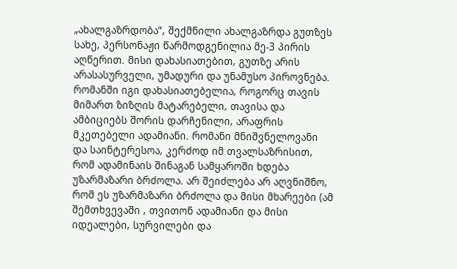„ახალგაზრდობა“, შექმნილი ახალგაზრდა გუთზეს სახე, პერსონაჟი წარმოდგენილია მე-3 პირის აღწერით. მისი დახასიათებით, გუთზე არის არასასურველი, უმადური და უნამუსო პიროვნება. რომანში იგი დახასიათებელია, როგორც თავის მიმართ ზიზღის მატარებელი, თავისა და ამბიციებს შორის დარჩენილი, არაფრის მკეთებელი ადამიანი. რომანი მნიშვნელოვანი და საინტერესოა, კერძოდ იმ თვალსაზრისით, რომ ადამინაის შინაგან სამყაროში ხდება უზარმაზარი ბრძოლა. არ შეიძლება არ აღვნიშნო, რომ ეს უზარმაზარი ბრძოლა და მისი მხარეები (ამ შემთხვევაში , თვითონ ადამიანი და მისი იდეალები, სურვილები და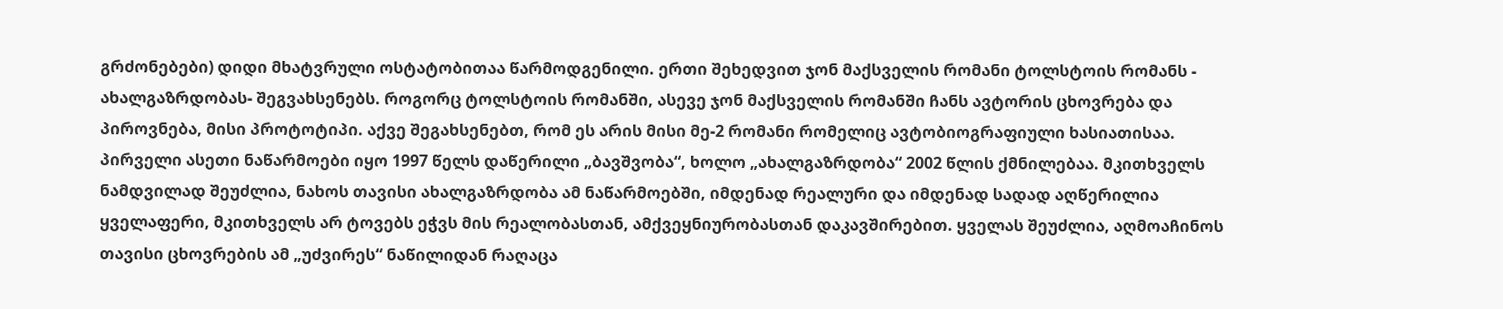გრძონებები) დიდი მხატვრული ოსტატობითაა წარმოდგენილი. ერთი შეხედვით ჯონ მაქსველის რომანი ტოლსტოის რომანს - ახალგაზრდობას- შეგვახსენებს. როგორც ტოლსტოის რომანში, ასევე ჯონ მაქსველის რომანში ჩანს ავტორის ცხოვრება და პიროვნება, მისი პროტოტიპი. აქვე შეგახსენებთ, რომ ეს არის მისი მე-2 რომანი რომელიც ავტობიოგრაფიული ხასიათისაა. პირველი ასეთი ნაწარმოები იყო 1997 წელს დაწერილი „ბავშვობა“, ხოლო „ახალგაზრდობა“ 2002 წლის ქმნილებაა. მკითხველს ნამდვილად შეუძლია, ნახოს თავისი ახალგაზრდობა ამ ნაწარმოებში, იმდენად რეალური და იმდენად სადად აღწერილია ყველაფერი, მკითხველს არ ტოვებს ეჭვს მის რეალობასთან, ამქვეყნიურობასთან დაკავშირებით. ყველას შეუძლია, აღმოაჩინოს თავისი ცხოვრების ამ „უძვირეს“ ნაწილიდან რაღაცა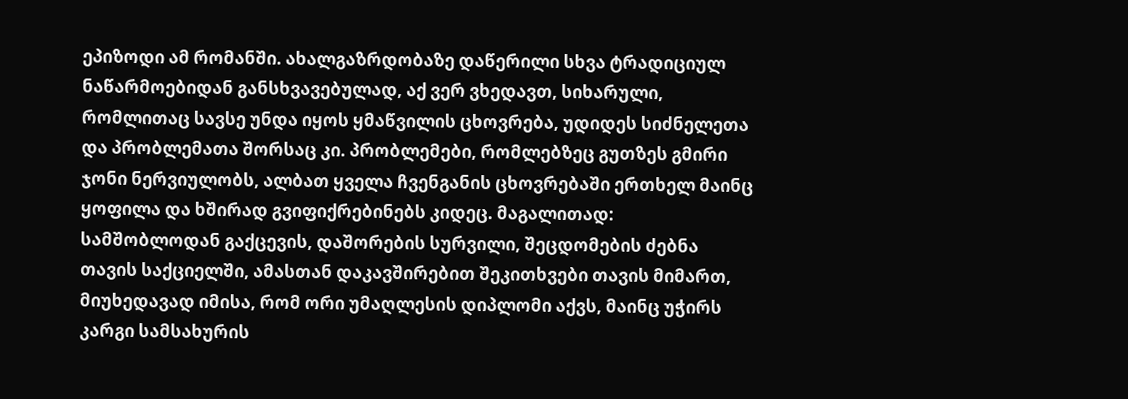ეპიზოდი ამ რომანში. ახალგაზრდობაზე დაწერილი სხვა ტრადიციულ ნაწარმოებიდან განსხვავებულად, აქ ვერ ვხედავთ, სიხარული, რომლითაც სავსე უნდა იყოს ყმაწვილის ცხოვრება, უდიდეს სიძნელეთა და პრობლემათა შორსაც კი. პრობლემები, რომლებზეც გუთზეს გმირი ჯონი ნერვიულობს, ალბათ ყველა ჩვენგანის ცხოვრებაში ერთხელ მაინც ყოფილა და ხშირად გვიფიქრებინებს კიდეც. მაგალითად: სამშობლოდან გაქცევის, დაშორების სურვილი, შეცდომების ძებნა თავის საქციელში, ამასთან დაკავშირებით შეკითხვები თავის მიმართ, მიუხედავად იმისა, რომ ორი უმაღლესის დიპლომი აქვს, მაინც უჭირს კარგი სამსახურის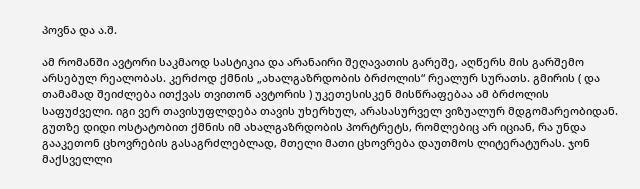პოვნა და ა.შ.

ამ რომანში ავტორი საკმაოდ სასტიკია და არანაირი შეღავათის გარეშე, აღწერს მის გარშემო არსებულ რეალობას. კერძოდ ქმნის „ახალგაზრდობის ბრძოლის“ რეალურ სურათს. გმირის ( და თამამად შეიძლება ითქვას თვითონ ავტორის ) უკეთესისკენ მისწრაფებაა ამ ბრძოლის საფუძველი. იგი ვერ თავისუფლდება თავის უხერხულ, არასასურველ ვიზუალურ მდგომარეობიდან. გუთზე დიდი ოსტატობით ქმნის იმ ახალგაზრდობის პორტრეტს, რომლებიც არ იციან, რა უნდა გააკეთონ ცხოვრების გასაგრძლებლად, მთელი მათი ცხოვრება დაუთმოს ლიტერატურას. ჯონ მაქსველლი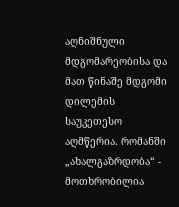აღნიშნული მდგომარეობისა და მათ წინაშე მდგომი დილემის საუკეთესო აღმწერია. რომანში „ახალგაზრდობა“ - მოთხრობილია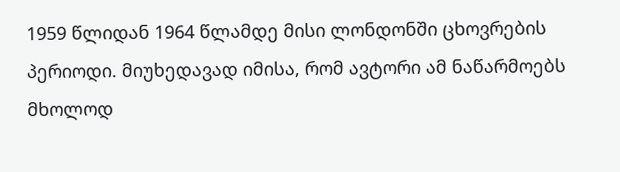1959 წლიდან 1964 წლამდე მისი ლონდონში ცხოვრების პერიოდი. მიუხედავად იმისა, რომ ავტორი ამ ნაწარმოებს მხოლოდ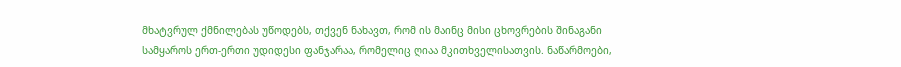მხატვრულ ქმნილებას უწოდებს, თქვენ ნახავთ, რომ ის მაინც მისი ცხოვრების შინაგანი სამყაროს ერთ-ერთი უდიდესი ფანჯარაა, რომელიც ღიაა მკითხველისათვის. ნაწარმოები,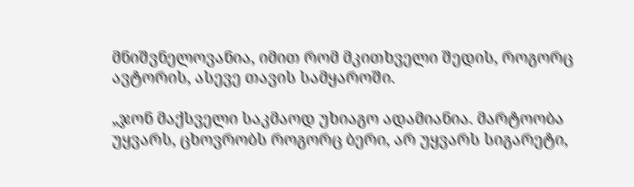მნიშვნელოვანია, იმით რომ მკითხველი შედის, როგორც ავტორის, ასევე თავის სამყაროში.

„ჯონ მაქსველი საკმაოდ უხიაგო ადამიანია. მარტოობა უყვარს, ცხოვრობს როგორც ბერი, არ უყვარს სიგარეტი,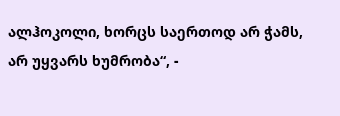ალჰოკოლი, ხორცს საერთოდ არ ჭამს, არ უყვარს ხუმრობა“, -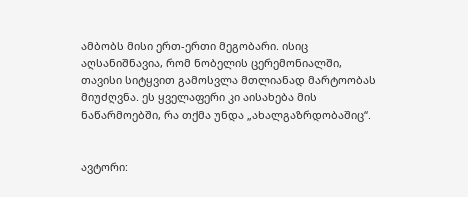ამბობს მისი ერთ-ერთი მეგობარი. ისიც აღსანიშნავია, რომ ნობელის ცერემონიალში, თავისი სიტყვით გამოსვლა მთლიანად მარტოობას მიუძღვნა. ეს ყველაფერი კი აისახება მის ნაწარმოებში, რა თქმა უნდა „ახალგაზრდობაშიც“.


ავტორი: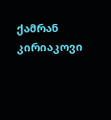ქამრან კირიაკოვი